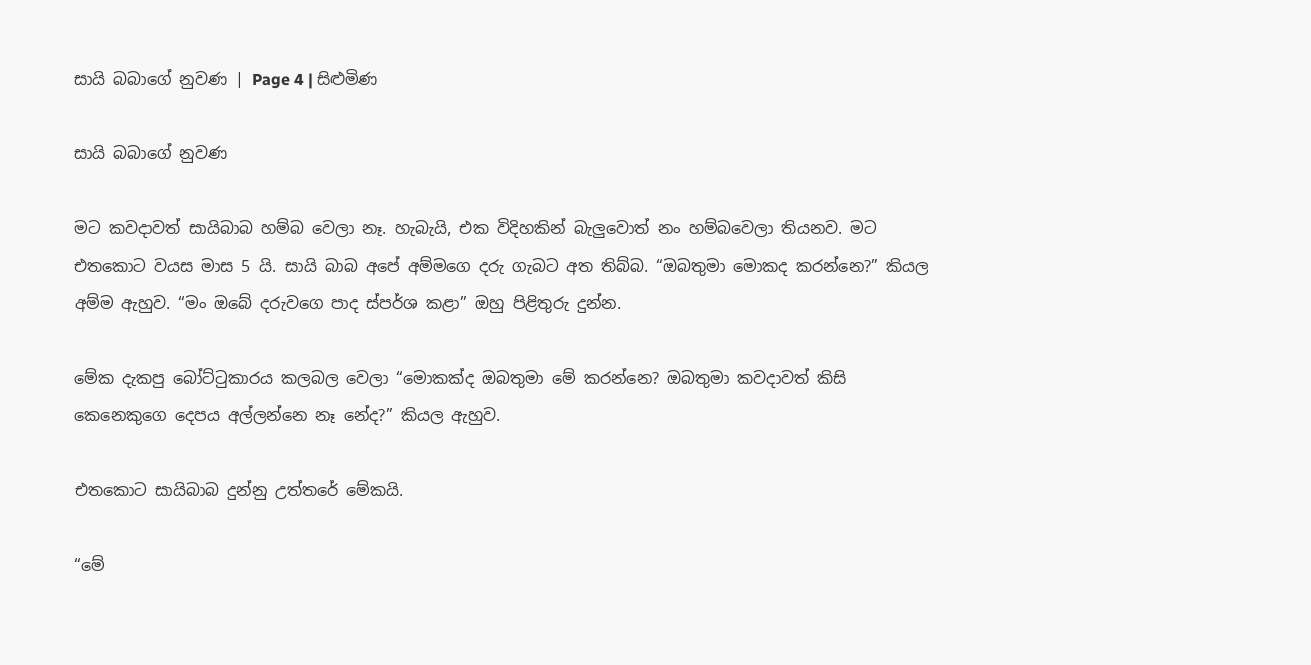සායි බබාගේ නුවණ | Page 4 | සිළුමිණ

සායි බබාගේ නුවණ

මට කවදාවත් සායිබාබ හම්බ වෙලා නෑ. හැබැයි, එක විදිහකින් බැලුවොත් නං හම්බවෙලා තියනව. මට එතකොට වයස මාස 5 යි. සායි බාබ අපේ අම්මගෙ දරු ගැබට අත තිබ්බ. “ඔබතුමා මොකද කරන්නෙ?” කියල අම්ම ඇහුව. “මං ඔබේ දරුවගෙ පාද ස්පර්ශ කළා” ඔහු පිළිතුරු දුන්න.

මේක දැකපු බෝට්ටුකාරය කලබල වෙලා “මොකක්ද ඔබතුමා මේ කරන්නෙ? ඔබතුමා කවදාවත් කිසි කෙනෙකුගෙ දෙපය අල්ලන්නෙ නෑ නේද?” කියල ඇහුව.

එතකොට සායිබාබ දුන්නු උත්තරේ මේකයි.

“මේ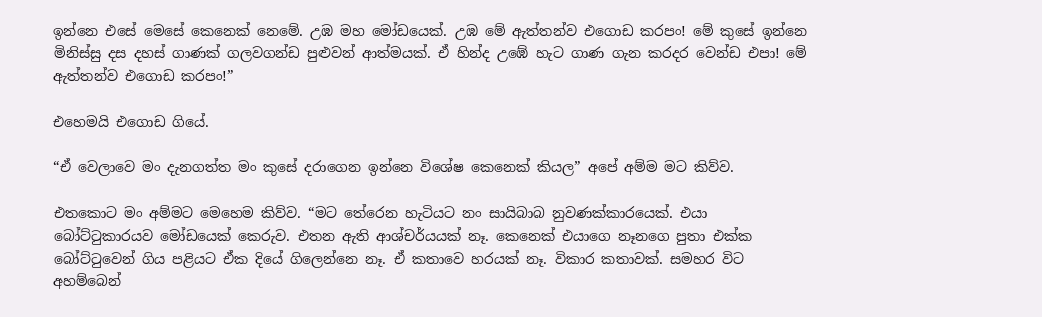ඉන්නෙ එසේ මෙසේ කෙනෙක් නෙමේ. උඹ මහ මෝඩයෙක්. උඹ මේ ඇත්තන්ව එගොඩ කරපං! මේ කුසේ ඉන්නෙ මිනිස්සු දස දහස් ගාණක් ගලවගන්ඩ පුළුවන් ආත්මයක්. ඒ හින්ද උඹේ හැට ගාණ ගැන කරදර වෙන්ඩ එපා! මේ ඇත්තන්ව එගොඩ කරපං!”

එහෙමයි එගොඩ ගියේ‍.

“ඒ වෙලාවෙ මං දැනගත්ත මං කුසේ දරාගෙන ඉන්නෙ විශේෂ කෙනෙක් කියල” අපේ අම්ම මට කිව්ව.

එතකොට මං අම්මට මෙහෙම කිව්ව. “මට තේරෙන හැටියට නං සායිබාබ නුවණක්කාරයෙක්. එයා බෝට්ටුකාරයව මෝඩයෙක් කෙරුව. එතන ඇති ආශ්චර්යයක් නෑ. කෙනෙක් එයාගෙ නෑනගෙ පුතා එක්ක බෝට්ටුවෙන් ගිය පළියට ඒක දියේ ගිලෙන්නෙ නෑ. ඒ කතාවෙ හරයක් නෑ. විකාර කතාවක්. සමහර විට අහම්බෙන්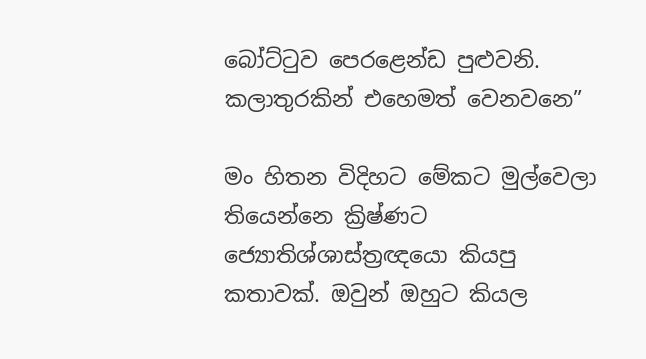බෝට්ටුව පෙරළෙන්ඩ පුළුවනි. කලාතුරකින් එහෙමත් වෙනවනෙ”

මං හිතන විදිහට මේකට මුල්වෙලා තියෙන්නෙ ක්‍රිෂ්ණට ජ්‍යොතිශ්ශාස්ත්‍රඥයො කියපු කතාවක්. ඔවුන් ඔහුට කියල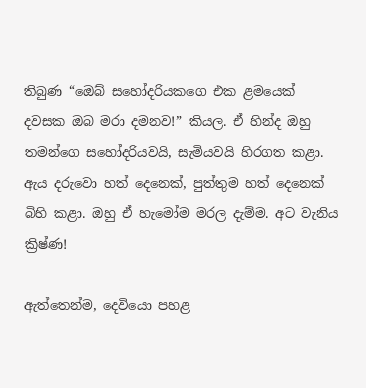තිබුණ “ඔ‍ෙබ් සහෝදරියකගෙ එක ළමයෙක් දවසක ඔබ මරා දමනව!” කියල. ඒ හින්ද ඔහු තමන්ගෙ සහෝදරියවයි, සැමියවයි හිරගත කළා. ඇය දරුවො හත් දෙනෙක්, පුත්තුම හත් දෙනෙක් බිහි කළා. ඔහු ඒ හැමෝම මරල දැම්ම. අට වැනිය ක්‍රිෂ්ණ!

ඇත්තෙන්ම, දෙවියො පහළ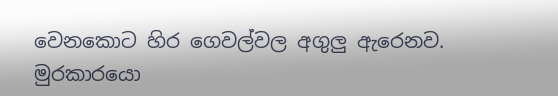වෙනකොට හිර ගෙවල්වල අගුලු ඇරෙනව. මුරකාරයො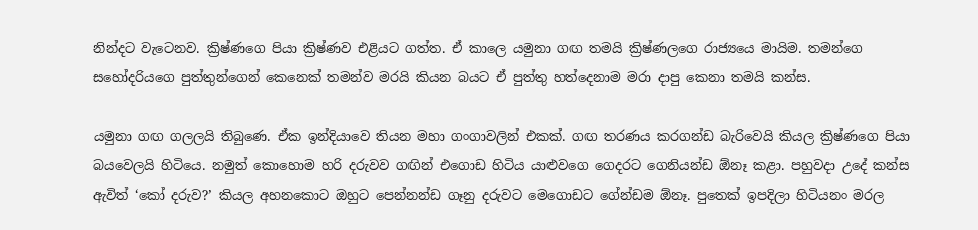නින්දට වැටෙනව. ක්‍රිෂ්ණගෙ පියා ක්‍රිෂ්ණව එළියට ගත්ත. ඒ කාලෙ යමුනා ගඟ තමයි ක්‍රිෂ්ණලගෙ රාජ්‍යයෙ මායිම. තමන්ගෙ සහෝදරියගෙ පුත්තුන්ගෙන් කෙනෙක් තමන්ව මරයි කියන බයට ඒ පුත්තු හත්දෙනාම මරා දාපු කෙනා තමයි කන්ස.

යමුනා ගඟ ගලලයි තිබුණෙ. ඒක ඉන්දියාවෙ තියන මහා ගංගාවලින් එකක්. ගඟ තරණය කරගන්ඩ බැරිවෙයි කියල ක්‍රිෂ්ණගෙ පියා බයවෙලයි හිටියෙ. නමුත් කොහොම හරි දරුවව ගඟින් එගොඩ හිටිය යාළුවගෙ ගෙදරට ගෙනියන්ඩ ඕනෑ කළා. පහුවදා උදේ කන්ස ඇවිත් ‘කෝ දරුව?’ කියල අහනකොට ඔහුට පෙන්නන්ඩ ගෑනු දරුවට මෙගොඩට ගේන්ඩම ඕනෑ. පුතෙක් ඉපදිලා හිටියනං මරල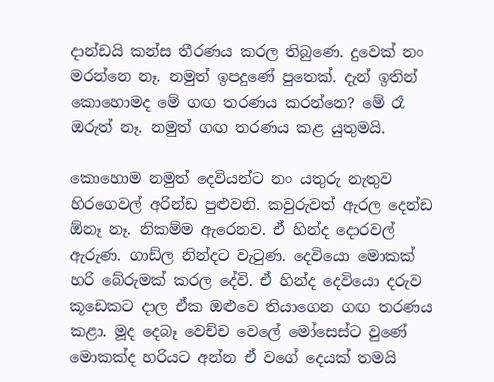දාන්ඩයි කන්ස තීරණය කරල තිබුණෙ. දුවෙක් නං මරන්නෙ නෑ. නමුත් ඉපදුණේ පුතෙක්. දැන් ඉතින් කොහොමද මේ ගඟ තරණය කරන්නෙ? මේ රෑ ඔරුත් නෑ. නමුත් ගඟ තරණය කළ යුතුමයි.

කොහොම නමුත් දෙවියන්ට නං යතුරු නැතුව හිරගෙවල් අරින්ඩ පුළුවනි. කවුරුවත් ඇරල දෙන්ඩ ඕනෑ නෑ. නිකම්ම ඇරෙනව. ඒ හින්ද දොරවල් ඇරුණ. ගාඩ්ල නින්දට වැටුණ. දෙවියො මොකක් හරි බේරුමක් කරල දේවි. ඒ හින්ද දෙවියො දරුව කූඩෙකට දාල ඒක ඔළුවෙ තියාගෙන ගඟ තරණය කළා. මූද දෙබෑ වෙච්ච වෙලේ මෝසෙස්ට වුණේ මොකක්ද හරියට අන්න ඒ වගේ දෙයක් තමයි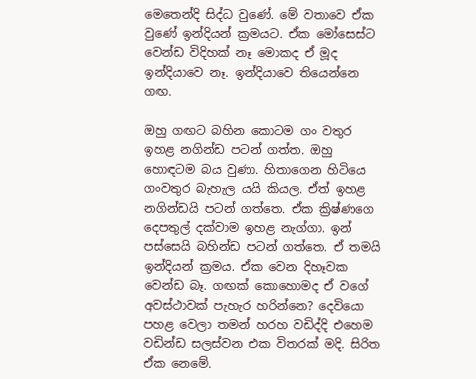මෙතෙන්දි සිද්ධ වුණේ. මේ වතාවෙ ඒක වුණේ ඉන්දියන් ක්‍රමයට. ඒක මෝසෙස්ට වෙන්ඩ විදිහක් නෑ මොකද ඒ මූද ඉන්දියාවෙ නෑ. ඉන්දියාවෙ තියෙන්නෙ ගඟ.

ඔහු ගඟට බහින කොටම ගං වතුර ඉහළ නගින්ඩ පටන් ගත්ත. ඔහු හොඳටම බය වුණා. හිතාගෙන හිටියෙ ගංවතුර බැහැල යයි කියල. ඒත් ඉහළ නගින්ඩයි පටන් ගත්තෙ. ඒක ක්‍රිෂ්ණගෙ දෙපතුල් දක්වාම ඉහළ නැග්ගා. ඉන් පස්සෙයි බහින්ඩ පටන් ගත්තෙ. ඒ තමයි ඉන්දියන් ක්‍රමය. ඒක වෙන දිහෑවක වෙන්ඩ බෑ. ගඟක් කොහොමද ඒ වගේ අවස්ථාවක් පැහැර හරින්නෙ? දෙවියො පහළ වෙලා තමන් හරහ වඩිද්දි එහෙම වඩින්ඩ සලස්වන එක විතරක් මදි. සිරිත ඒක නෙමේ‍.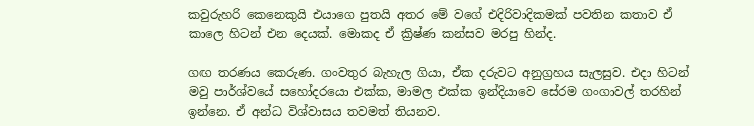කවුරුහරි කෙනෙකුයි එයාගෙ පුතයි අතර මේ වගේ එදිරිවාදිකමක් පවතින කතාව ඒ කාලෙ හිටන් එන දෙයක්. මොකද ඒ ක්‍රිෂ්ණ කන්සව මරපු හින්ද.

ගඟ තරණය කෙරුණ. ගංවතුර බැහැල ගියා, ඒක දරුවට අනුග්‍රහය සැලසුව. එදා හිටන් මවු පාර්ශ්වයේ සහෝදරයො එක්ක, මාමල එක්ක ඉන්දියාවෙ සේරම ගංගාවල් තරහින් ඉන්නෙ. ඒ අන්ධ විශ්වාසය තවමත් තියනව.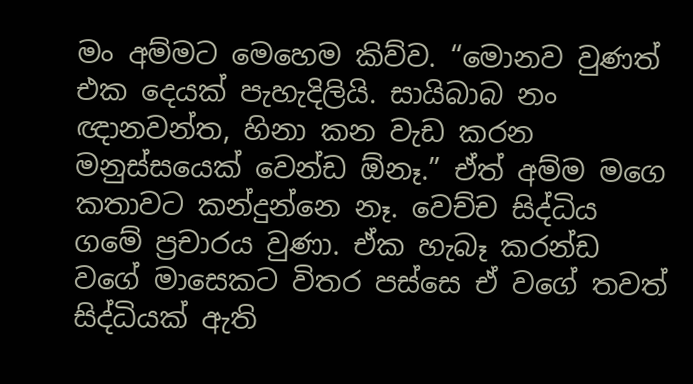මං අම්මට මෙහෙම කිව්ව. “මොනව වුණත් එක දෙයක් පැහැදිලියි. සායිබාබ නං ඥානවන්ත, හිනා කන වැඩ කරන මනුස්සයෙක් වෙන්ඩ ඕනෑ.” ඒත් අම්ම මගෙ කතාවට කන්දුන්නෙ නෑ. වෙච්ච සිද්ධිය ගමේ ප්‍රචාරය වුණා. ඒක හැබෑ කරන්ඩ වගේ මාසෙකට විතර පස්සෙ ඒ වගේ තවත් සිද්ධියක් ඇති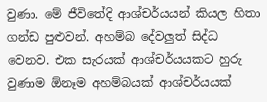වුණා. මේ ජීවිතේදි ආශ්චර්යයන් කියල හිතා ගන්ඩ පුළුවන්. අහම්බ දේවලුත් සිද්ධ වෙනව. එක සැරයක් ආශ්චර්යයකට හුරු වුණාම ඕනෑම අහම්බයක් ආශ්චර්යයක්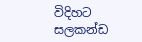විදිහට සලකන්ඩ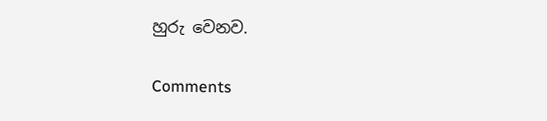හුරු වෙනව.

Comments